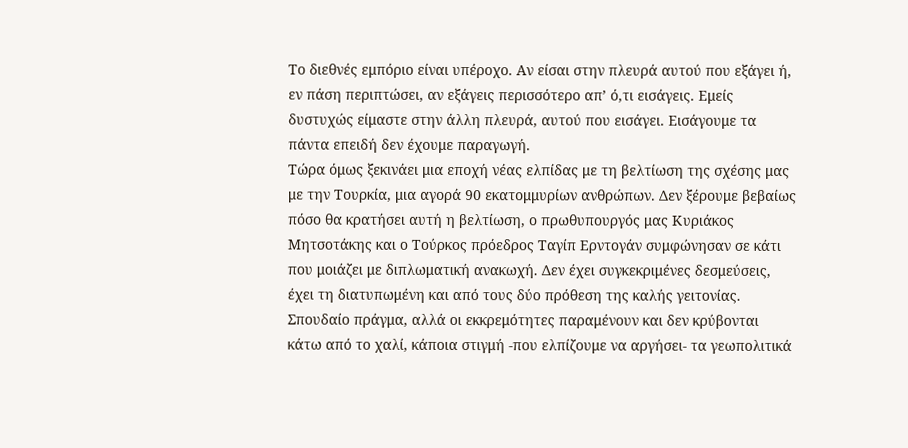Το διεθνές εμπόριο είναι υπέροχο. Αν είσαι στην πλευρά αυτού που εξάγει ή, εν πάση περιπτώσει, αν εξάγεις περισσότερο απ’ ό,τι εισάγεις. Εμείς δυστυχώς είμαστε στην άλλη πλευρά, αυτού που εισάγει. Εισάγουμε τα πάντα επειδή δεν έχουμε παραγωγή.
Τώρα όμως ξεκινάει μια εποχή νέας ελπίδας με τη βελτίωση της σχέσης μας με την Τουρκία, μια αγορά 90 εκατομμυρίων ανθρώπων. Δεν ξέρουμε βεβαίως πόσο θα κρατήσει αυτή η βελτίωση, ο πρωθυπουργός μας Κυριάκος Μητσοτάκης και ο Τούρκος πρόεδρος Ταγίπ Ερντογάν συμφώνησαν σε κάτι που μοιάζει με διπλωματική ανακωχή. Δεν έχει συγκεκριμένες δεσμεύσεις, έχει τη διατυπωμένη και από τους δύο πρόθεση της καλής γειτονίας. Σπουδαίο πράγμα, αλλά οι εκκρεμότητες παραμένουν και δεν κρύβονται κάτω από το χαλί, κάποια στιγμή -που ελπίζουμε να αργήσει- τα γεωπολιτικά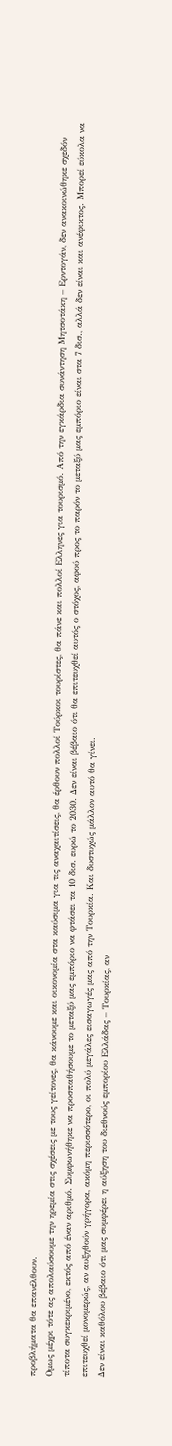προβλήματα θα επανέλθουν.
Ομως μέχρι τότε ας απολαύσουμε την ηρεμία στις σχέσεις με τους γείτονες, θα κάνουμε και οικονομία στα καύσιμα για τις αναχαιτίσεις, θα έρθουν πολλοί Τούρκοι τουρίστες, θα πάνε και πολλοί Ελληνες για τουρισμό. Από την εγκάρδια συνάντηση Μητσοτάκη – Ερντογάν, δεν ανακοινώθηκε σχεδόν τίποτα συγκεκριμένο, εκτός από έναν αριθμό. Συμφωνήθηκε να προσπαθήσουμε το μεταξύ μας εμπόριο να φτάσει τα 10 δισ. ευρώ το 2030. Δεν είναι βέβαιο ότι θα επιτευχθεί αυτός ο στόχος, αφού προς το παρόν το μεταξύ μας εμπόριο είναι στα 7 δισ., αλλά δεν είναι και ανέφικτος. Μπορεί εύκολα να επιτευχθεί μονομερώς, αν αυξηθούν γρήγορα, ακόμη περισσότερο, οι πολύ μεγάλες εισαγωγές μας από την Τουρκία. Και δυστυχώς μάλλον αυτό θα γίνει.
Δεν είναι καθόλου βέβαιο ότι μας συμφέρει η αύξηση του διεθνούς εμπορίου Ελλάδας – Τουρκίας, αν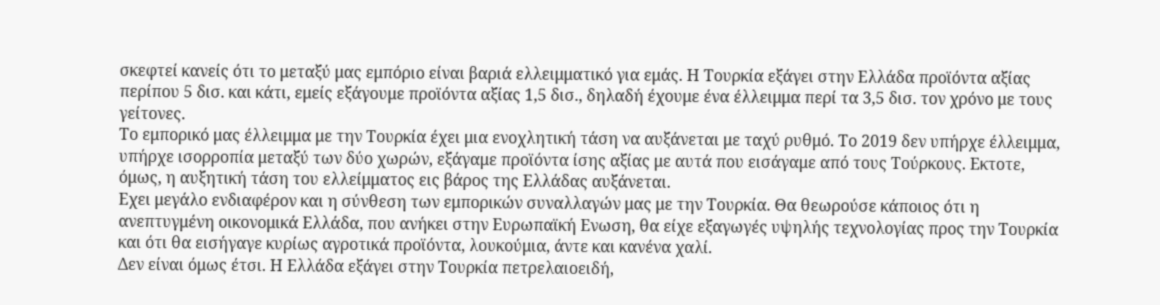σκεφτεί κανείς ότι το μεταξύ μας εμπόριο είναι βαριά ελλειμματικό για εμάς. Η Τουρκία εξάγει στην Ελλάδα προϊόντα αξίας περίπου 5 δισ. και κάτι, εμείς εξάγουμε προϊόντα αξίας 1,5 δισ., δηλαδή έχουμε ένα έλλειμμα περί τα 3,5 δισ. τον χρόνο με τους γείτονες.
Το εμπορικό μας έλλειμμα με την Τουρκία έχει μια ενοχλητική τάση να αυξάνεται με ταχύ ρυθμό. Το 2019 δεν υπήρχε έλλειμμα, υπήρχε ισορροπία μεταξύ των δύο χωρών, εξάγαμε προϊόντα ίσης αξίας με αυτά που εισάγαμε από τους Τούρκους. Εκτοτε, όμως, η αυξητική τάση του ελλείμματος εις βάρος της Ελλάδας αυξάνεται.
Εχει μεγάλο ενδιαφέρον και η σύνθεση των εμπορικών συναλλαγών μας με την Τουρκία. Θα θεωρούσε κάποιος ότι η ανεπτυγμένη οικονομικά Ελλάδα, που ανήκει στην Ευρωπαϊκή Ενωση, θα είχε εξαγωγές υψηλής τεχνολογίας προς την Τουρκία και ότι θα εισήγαγε κυρίως αγροτικά προϊόντα, λουκούμια, άντε και κανένα χαλί.
Δεν είναι όμως έτσι. Η Ελλάδα εξάγει στην Τουρκία πετρελαιοειδή,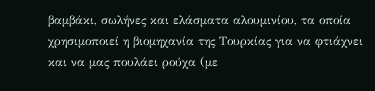βαμβάκι, σωλήνες και ελάσματα αλουμινίου, τα οποία χρησιμοποιεί η βιομηχανία της Τουρκίας για να φτιάχνει και να μας πουλάει ρούχα (με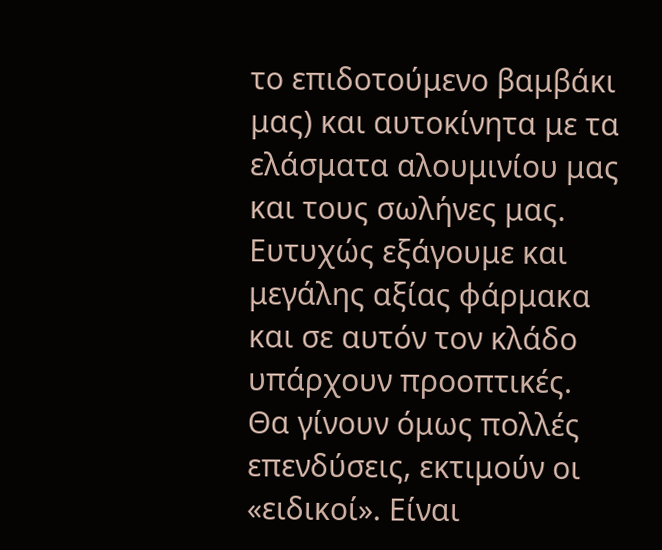το επιδοτούμενο βαμβάκι μας) και αυτοκίνητα με τα ελάσματα αλουμινίου μας και τους σωλήνες μας. Ευτυχώς εξάγουμε και μεγάλης αξίας φάρμακα και σε αυτόν τον κλάδο υπάρχουν προοπτικές.
Θα γίνουν όμως πολλές επενδύσεις, εκτιμούν οι «ειδικοί». Είναι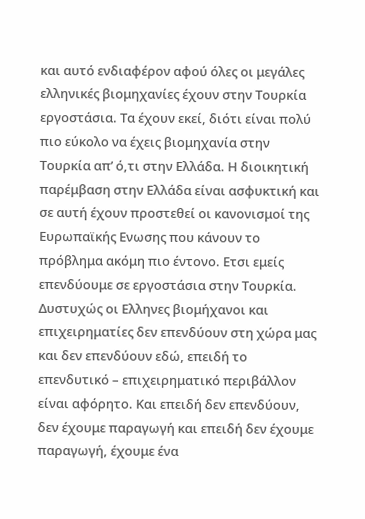και αυτό ενδιαφέρον αφού όλες οι μεγάλες ελληνικές βιομηχανίες έχουν στην Τουρκία εργοστάσια. Τα έχουν εκεί, διότι είναι πολύ πιο εύκολο να έχεις βιομηχανία στην Τουρκία απ’ ό,τι στην Ελλάδα. Η διοικητική παρέμβαση στην Ελλάδα είναι ασφυκτική και σε αυτή έχουν προστεθεί οι κανονισμοί της Ευρωπαϊκής Ενωσης που κάνουν το πρόβλημα ακόμη πιο έντονο. Ετσι εμείς επενδύουμε σε εργοστάσια στην Τουρκία. Δυστυχώς οι Ελληνες βιομήχανοι και επιχειρηματίες δεν επενδύουν στη χώρα μας και δεν επενδύουν εδώ, επειδή το επενδυτικό – επιχειρηματικό περιβάλλον είναι αφόρητο. Και επειδή δεν επενδύουν, δεν έχουμε παραγωγή και επειδή δεν έχουμε παραγωγή, έχουμε ένα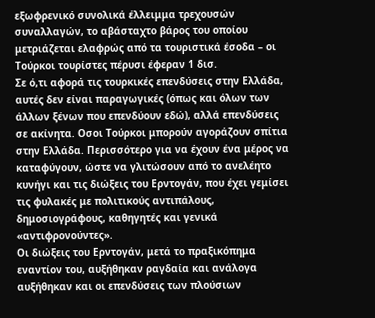εξωφρενικό συνολικά έλλειμμα τρεχουσών συναλλαγών, το αβάσταχτο βάρος του οποίου μετριάζεται ελαφρώς από τα τουριστικά έσοδα – οι Τούρκοι τουρίστες πέρυσι έφεραν 1 δισ.
Σε ό,τι αφορά τις τουρκικές επενδύσεις στην Ελλάδα, αυτές δεν είναι παραγωγικές (όπως και όλων των άλλων ξένων που επενδύουν εδώ), αλλά επενδύσεις σε ακίνητα. Οσοι Τούρκοι μπορούν αγοράζουν σπίτια στην Ελλάδα. Περισσότερο για να έχουν ένα μέρος να καταφύγουν, ώστε να γλιτώσουν από το ανελέητο κυνήγι και τις διώξεις του Ερντογάν, που έχει γεμίσει τις φυλακές με πολιτικούς αντιπάλους, δημοσιογράφους, καθηγητές και γενικά «αντιφρονούντες».
Οι διώξεις του Ερντογάν, μετά το πραξικόπημα εναντίον του, αυξήθηκαν ραγδαία και ανάλογα αυξήθηκαν και οι επενδύσεις των πλούσιων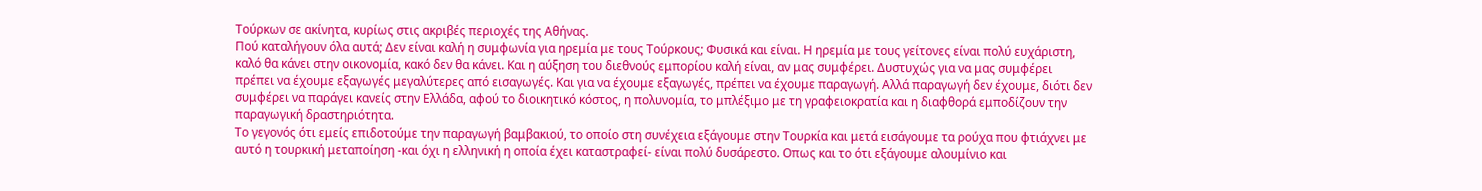Τούρκων σε ακίνητα, κυρίως στις ακριβές περιοχές της Αθήνας.
Πού καταλήγουν όλα αυτά; Δεν είναι καλή η συμφωνία για ηρεμία με τους Τούρκους; Φυσικά και είναι. Η ηρεμία με τους γείτονες είναι πολύ ευχάριστη, καλό θα κάνει στην οικονομία, κακό δεν θα κάνει. Και η αύξηση του διεθνούς εμπορίου καλή είναι, αν μας συμφέρει. Δυστυχώς για να μας συμφέρει πρέπει να έχουμε εξαγωγές μεγαλύτερες από εισαγωγές. Και για να έχουμε εξαγωγές, πρέπει να έχουμε παραγωγή. Αλλά παραγωγή δεν έχουμε, διότι δεν συμφέρει να παράγει κανείς στην Ελλάδα, αφού το διοικητικό κόστος, η πολυνομία, το μπλέξιμο με τη γραφειοκρατία και η διαφθορά εμποδίζουν την παραγωγική δραστηριότητα.
Το γεγονός ότι εμείς επιδοτούμε την παραγωγή βαμβακιού, το οποίο στη συνέχεια εξάγουμε στην Τουρκία και μετά εισάγουμε τα ρούχα που φτιάχνει με αυτό η τουρκική μεταποίηση -και όχι η ελληνική η οποία έχει καταστραφεί- είναι πολύ δυσάρεστο. Οπως και το ότι εξάγουμε αλουμίνιο και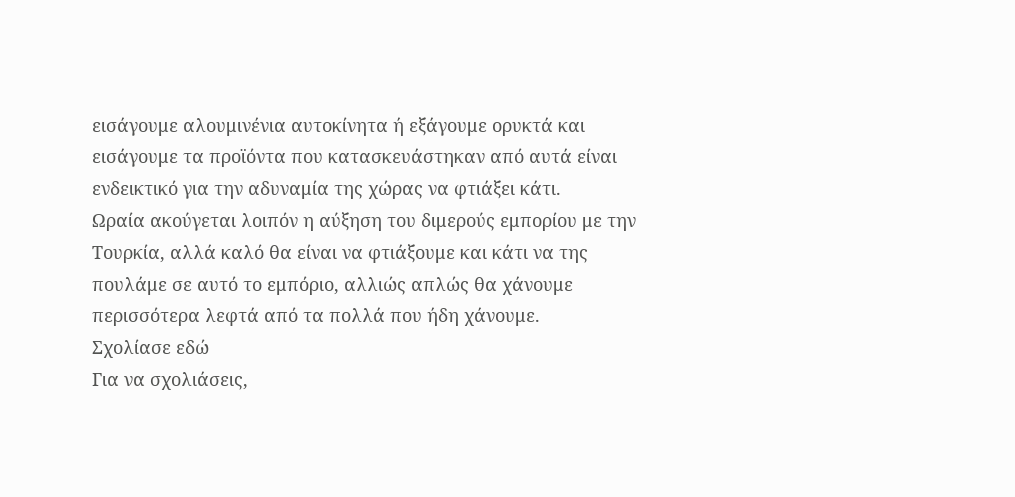εισάγουμε αλουμινένια αυτοκίνητα ή εξάγουμε ορυκτά και εισάγουμε τα προϊόντα που κατασκευάστηκαν από αυτά είναι ενδεικτικό για την αδυναμία της χώρας να φτιάξει κάτι.
Ωραία ακούγεται λοιπόν η αύξηση του διμερούς εμπορίου με την Τουρκία, αλλά καλό θα είναι να φτιάξουμε και κάτι να της πουλάμε σε αυτό το εμπόριο, αλλιώς απλώς θα χάνουμε περισσότερα λεφτά από τα πολλά που ήδη χάνουμε.
Σχολίασε εδώ
Για να σχολιάσεις,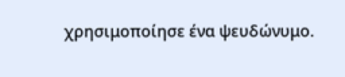χρησιμοποίησε ένα ψευδώνυμο.